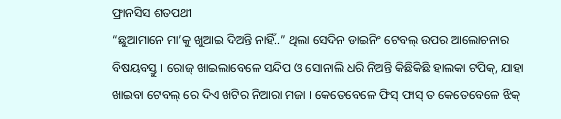ଫ୍ରାନସିସ ଶତପଥୀ
“ଛୁଆମାନେ ମା’କୁ ଖୁଆଇ ଦିଅନ୍ତି ନାହିଁ..” ଥିଲା ସେଦିନ ଡାଇନିଂ ଟେବଲ୍ ଉପର ଆଲୋଚନାର ବିଷୟବସ୍ତୁ । ରୋଜ୍ ଖାଇଲାବେଳେ ସନ୍ଦିପ ଓ ସୋନାଲି ଧରି ନିଅନ୍ତି କିଛିକିଛି ହାଲକା ଟପିକ୍, ଯାହା ଖାଇବା ଟେବଲ୍ ରେ ଦିଏ ଖଟିର ନିଆରା ମଜା । କେତେବେଳେ ଫିସ୍ ଫାସ୍ ତ କେତେବେଳେ ଝିକ୍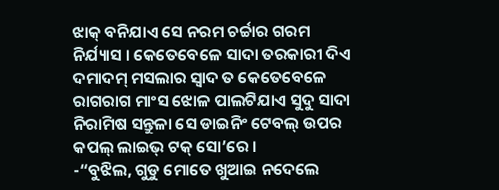ଝାକ୍ ବନିଯାଏ ସେ ନରମ ଚର୍ଚ୍ଚାର ଗରମ ନିର୍ଯ୍ୟାସ । କେତେବେଳେ ସାଦା ତରକାରୀ ଦିଏ ଦମାଦମ୍ ମସଲାର ସ୍ଵାଦ ତ କେତେବେଳେ ରାଗରାଗ ମାଂସ ଝୋଳ ପାଲଟିଯାଏ ସୁଦୁ ସାଦା ନିରାମିଷ ସନ୍ତୁଳା ସେ ଡାଇନିଂ ଟେବଲ୍ ଉପର କପଲ୍ ଲାଇଭ୍ ଟକ୍ ସୋ’ରେ ।
-“ବୁଝିଲ, ଗୁଡୁ ମୋତେ ଖୁଆଇ ନଦେଲେ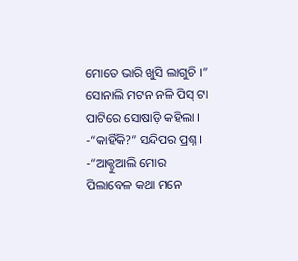ମୋତେ ଭାରି ଖୁସି ଲାଗୁଚି ।” ସୋନାଲି ମଟନ ନଳି ପିସ୍ ଟା ପାଟିରେ ସୋଷାଡ଼ି କହିଲା ।
-“କାହିଁକି?” ସନ୍ଦିପର ପ୍ରଶ୍ନ ।
-“ଆକ୍ଚୁଆଲି ମୋର ପିଲାବେଳ କଥା ମନେ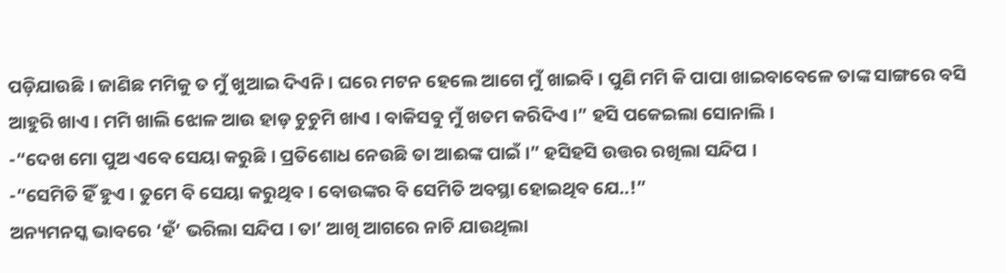ପଡ଼ିଯାଉଛି । ଜାଣିଛ ମମିକୁ ତ ମୁଁ ଖୁଆଇ ଦିଏନି । ଘରେ ମଟନ ହେଲେ ଆଗେ ମୁଁ ଖାଇବି । ପୁଣି ମମି କି ପାପା ଖାଇବାବେଳେ ତାଙ୍କ ସାଙ୍ଗରେ ବସି ଆହୁରି ଖାଏ । ମମି ଖାଲି ଝୋଳ ଆଉ ହାଡ଼ ଚୁଚୁମି ଖାଏ । ବାକିସବୁ ମୁଁ ଖତମ କରିଦିଏ ।” ହସି ପକେଇଲା ସୋନାଲି ।
-“ଦେଖ ମୋ ପୁଅ ଏବେ ସେୟା କରୁଛି । ପ୍ରତିଶୋଧ ନେଉଛି ତା ଆଈଙ୍କ ପାଇଁ ।” ହସିହସି ଉତ୍ତର ରଖିଲା ସନ୍ଦିପ ।
-“ସେମିତି ହିଁ ହୁଏ । ତୁମେ ବି ସେୟା କରୁଥିବ । ବୋଉଙ୍କର ବି ସେମିତି ଅବସ୍ଥା ହୋଇଥିବ ଯେ..!”
ଅନ୍ୟମନସ୍କ ଭାବରେ ‘ହଁ’ ଭରିଲା ସନ୍ଦିପ । ତା’ ଆଖି ଆଗରେ ନାଚି ଯାଉଥିଲା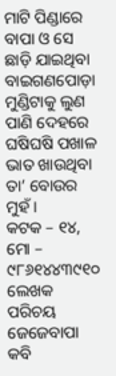ମାଟି ପିଣ୍ଡାରେ ବାପା ଓ ସେ ଛାଡ଼ି ଯାଇଥିବା ବାଇଗଣପୋଡ଼ା ମୁଣ୍ଡିଟାକୁ ଲୁଣ ପାଣି ଦେହରେ ଘଷିଘଷି ପଖାଳ ଭାତ ଖାଉଥିବା ତା’ ବୋଉର ମୁହଁ ।
କଟକ – ୧୪, ମୋ – ୯୮୬୧୪୪୩୯୧୦
ଲେଖକ ପରିଚୟ
ଜେଜେବାପା କବି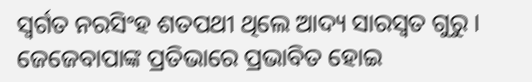ସ୍ଵର୍ଗତ ନରସିଂହ ଶତପଥୀ ଥିଲେ ଆଦ୍ୟ ସାରସ୍ଵତ ଗୁରୁ । ଜେଜେବାପାଙ୍କ ପ୍ରତିଭାରେ ପ୍ରଭାବିତ ହୋଇ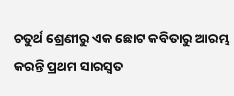ଚତୁର୍ଥ ଶ୍ରେଣୀରୁ ଏକ ଛୋଟ କବିତାରୁ ଆରମ୍ଭ କରନ୍ତି ପ୍ରଥମ ସାରସ୍ଵତ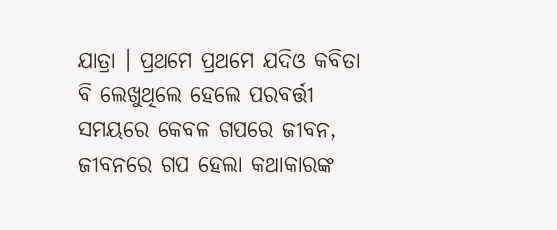ଯାତ୍ରା । ପ୍ରଥମେ ପ୍ରଥମେ ଯଦିଓ କବିତା ବି ଲେଖୁଥିଲେ ହେଲେ ପରବର୍ତ୍ତୀ ସମୟରେ କେବଳ ଗପରେ ଜୀବନ, ଜୀବନରେ ଗପ ହେଲା କଥାକାରଙ୍କ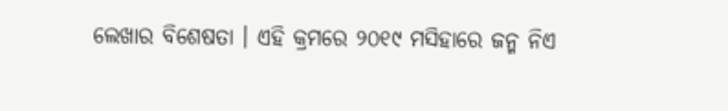ଲେଖାର ବିଶେଷତା । ଏହି କ୍ରମରେ ୨୦୧୯ ମସିହାରେ ଜନ୍ମ ନିଏ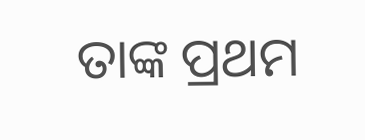ତାଙ୍କ ପ୍ରଥମ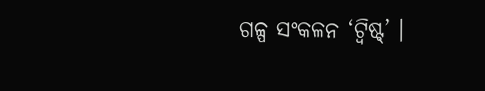ଗଳ୍ପ ସଂକଳନ ‘ଟ୍ୱିଷ୍ଟ୍’ ।